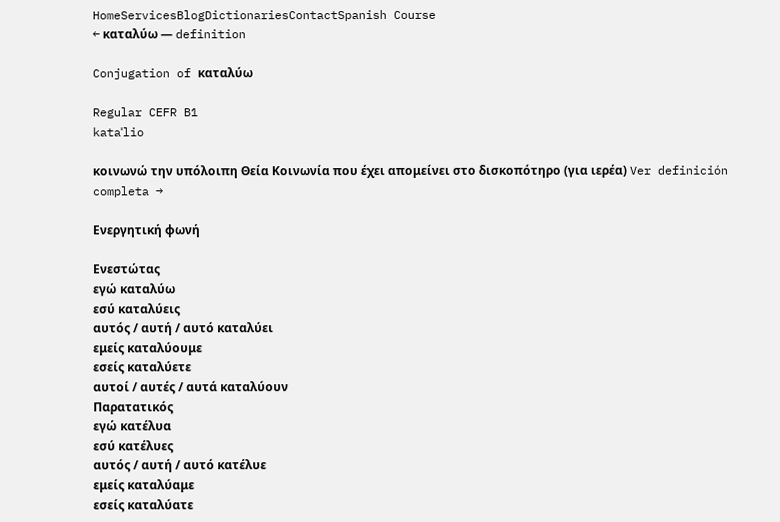HomeServicesBlogDictionariesContactSpanish Course
← καταλύω — definition

Conjugation of καταλύω

Regular CEFR B1
kataˈlio

κοινωνώ την υπόλοιπη Θεία Κοινωνία που έχει απομείνει στο δισκοπότηρο (για ιερέα) Ver definición completa →

Ενεργητική φωνή

Ενεστώτας
εγώ καταλύω
εσύ καταλύεις
αυτός / αυτή / αυτό καταλύει
εμείς καταλύουμε
εσείς καταλύετε
αυτοί / αυτές / αυτά καταλύουν
Παρατατικός
εγώ κατέλυα
εσύ κατέλυες
αυτός / αυτή / αυτό κατέλυε
εμείς καταλύαμε
εσείς καταλύατε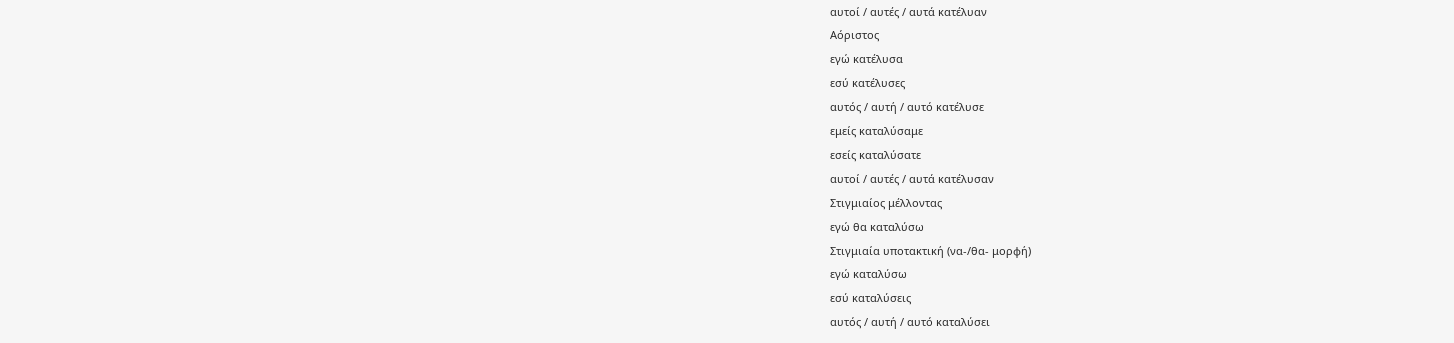αυτοί / αυτές / αυτά κατέλυαν
Αόριστος
εγώ κατέλυσα
εσύ κατέλυσες
αυτός / αυτή / αυτό κατέλυσε
εμείς καταλύσαμε
εσείς καταλύσατε
αυτοί / αυτές / αυτά κατέλυσαν
Στιγμιαίος μέλλοντας
εγώ θα καταλύσω
Στιγμιαία υποτακτική (να-/θα- μορφή)
εγώ καταλύσω
εσύ καταλύσεις
αυτός / αυτή / αυτό καταλύσει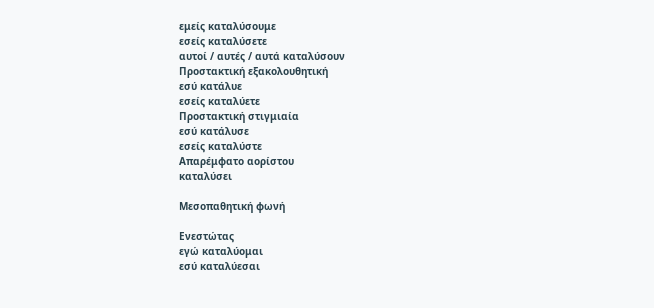εμείς καταλύσουμε
εσείς καταλύσετε
αυτοί / αυτές / αυτά καταλύσουν
Προστακτική εξακολουθητική
εσύ κατάλυε
εσείς καταλύετε
Προστακτική στιγμιαία
εσύ κατάλυσε
εσείς καταλύστε
Απαρέμφατο αορίστου
καταλύσει

Μεσοπαθητική φωνή

Ενεστώτας
εγώ καταλύομαι
εσύ καταλύεσαι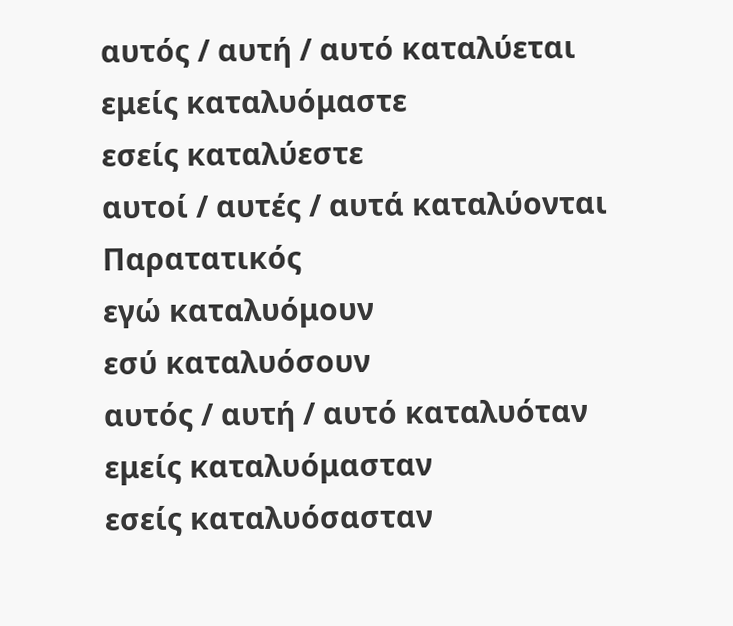αυτός / αυτή / αυτό καταλύεται
εμείς καταλυόμαστε
εσείς καταλύεστε
αυτοί / αυτές / αυτά καταλύονται
Παρατατικός
εγώ καταλυόμουν
εσύ καταλυόσουν
αυτός / αυτή / αυτό καταλυόταν
εμείς καταλυόμασταν
εσείς καταλυόσασταν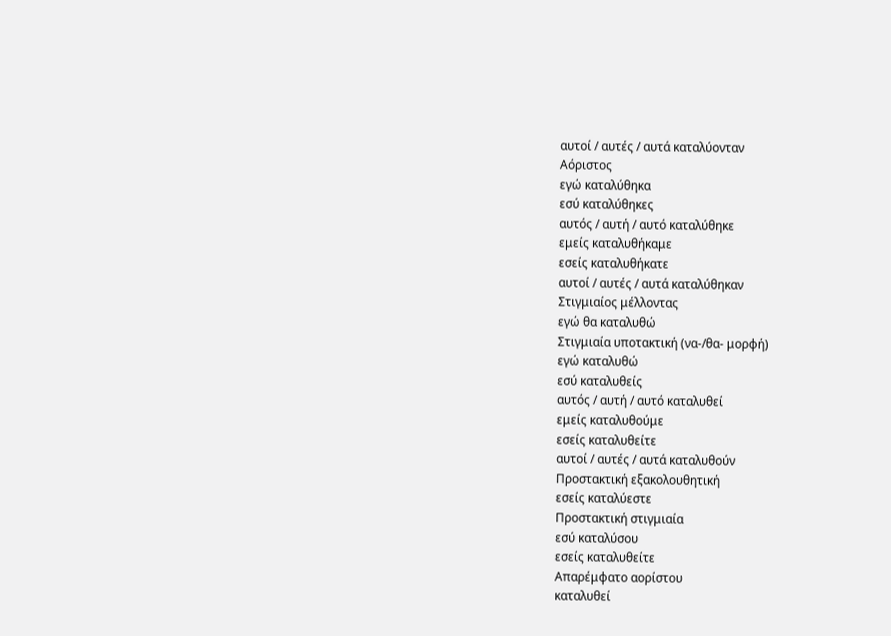αυτοί / αυτές / αυτά καταλύονταν
Αόριστος
εγώ καταλύθηκα
εσύ καταλύθηκες
αυτός / αυτή / αυτό καταλύθηκε
εμείς καταλυθήκαμε
εσείς καταλυθήκατε
αυτοί / αυτές / αυτά καταλύθηκαν
Στιγμιαίος μέλλοντας
εγώ θα καταλυθώ
Στιγμιαία υποτακτική (να-/θα- μορφή)
εγώ καταλυθώ
εσύ καταλυθείς
αυτός / αυτή / αυτό καταλυθεί
εμείς καταλυθούμε
εσείς καταλυθείτε
αυτοί / αυτές / αυτά καταλυθούν
Προστακτική εξακολουθητική
εσείς καταλύεστε
Προστακτική στιγμιαία
εσύ καταλύσου
εσείς καταλυθείτε
Απαρέμφατο αορίστου
καταλυθεί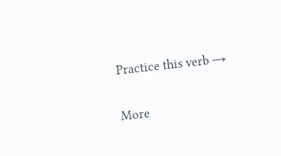Practice this verb →

More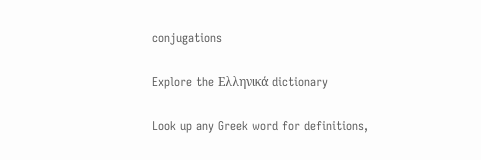conjugations

Explore the Ελληνικά dictionary

Look up any Greek word for definitions,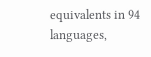equivalents in 94 languages,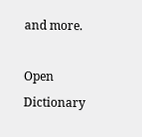and more.

Open Dictionary